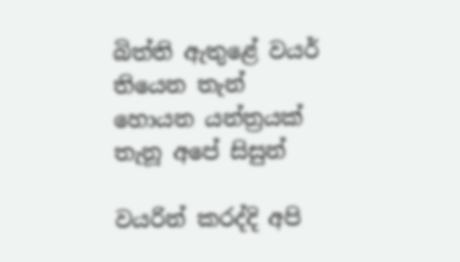බිත්ති ඇතුළේ වයර් තියෙන තැන් හොයන යන්ත්‍රයක් තැනූ අපේ සිසුන්

වයරින් කරද්දි අපි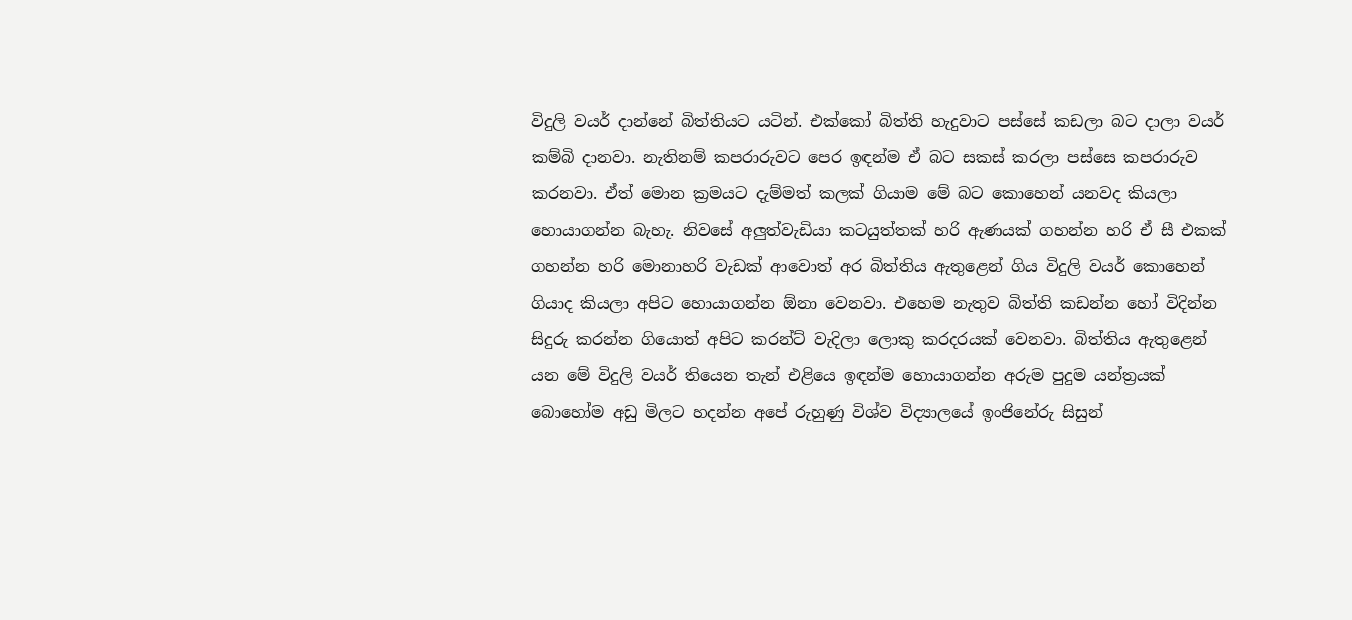විදුලි වයර් දාන්නේ බිත්තියට යටින්. එක්කෝ බිත්ති හැදුවාට පස්සේ කඩලා බට දාලා වයර් කම්බි දානවා. නැතිනම් කපරාරුවට පෙර ඉඳන්ම ඒ බට සකස් කරලා පස්සෙ කපරාරුව කරනවා. ඒත් මොන ක්‍රමයට දැම්මත් කලක් ගියාම මේ බට කොහෙන් යනවද කියලා හොයාගන්න බැහැ. නිවසේ අලුත්වැඩියා කටයුත්තක් හරි ඇණයක් ගහන්න හරි ඒ සී එකක් ගහන්න හරි මොනාහරි වැඩක් ආවොත් අර බිත්තිය ඇතුළෙන් ගිය විදුලි වයර් කොහෙන් ගියාද කියලා අපිට හොයාගන්න ඕනා වෙනවා. එහෙම නැතුව බිත්ති කඩන්න හෝ විදින්න සිදුරු කරන්න ගියොත් අපිට කරන්ට් වැදිලා ලොකු කරදරයක් වෙනවා. බිත්තිය ඇතුළෙන් යන මේ විදුලි වයර් තියෙන තැන් එළියෙ ඉඳන්ම හොයාගන්න අරුම පුදුම යන්ත්‍රයක් බොහෝම අඩු මිලට හදන්න අපේ රුහුණු විශ්ව විද්‍යාලයේ ඉංජිනේරු සිසුන්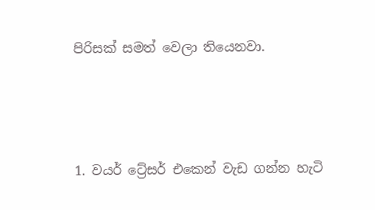පිරිසක් සමත් වෙලා තියෙනවා.



1. වයර් ට්‍රේසර් එකෙන් වැඩ ගන්න හැටි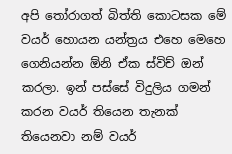අපි තෝරාගත් බිත්ති කොටසක මේ වයර් හොයන යන්ත්‍රය එහෙ මෙහෙ ගෙනියන්න ඕනි ඒක ස්විච් ඔන් කරලා. ඉන් පස්සේ විදුලිය ගමන් කරන වයර් තියෙන තැනක් තියෙනවා නම් වයර්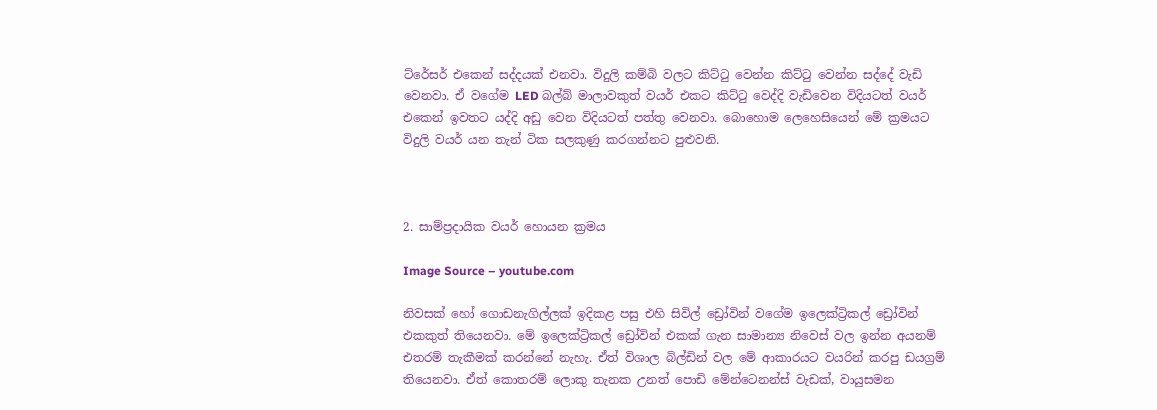ට්රේසර් එකෙන් සද්දයක් එනවා. විදුලි කම්බි වලට කිට්ටු වෙන්න කිට්ටු වෙන්න සද්දේ වැඩි වෙනවා. ඒ වගේම LED බල්බ් මාලාවකුත් වයර් එකට කිට්ටු වෙද්දි වැඩිවෙන විදියටත් වයර් එකෙන් ඉවතට යද්දි අඩු වෙන විදියටත් පත්තු වෙනවා. බොහොම ලෙහෙසියෙන් මේ ක්‍රමයට විදුලි වයර් යන තැන් ටික සලකුණු කරගන්නට පුළුවනි.



2. සාම්ප්‍රදායික වයර් හොයන ක්‍රමය

Image Source – youtube.com

නිවසක් හෝ ගොඩනැගිල්ලක් ඉදිකළ පසු එහි සිවිල් ඩ්‍රෝවින් වගේම ඉලෙක්ට්‍රිකල් ඩ්‍රෝවින් එකකුත් තියෙනවා. මේ ඉලෙක්ට්‍රිකල් ඩ්‍රෝවින් එකක් ගැන සාමාන්‍ය නිවෙස් වල ඉන්න අයනම් එතරම් තැකීමක් කරන්නේ නැහැ. ඒත් විශාල බිල්ඩින් වල මේ ආකාරයට වයරින් කරපු ඩයග්‍රම් තියෙනවා. ඒත් කොතරම් ලොකු තැනක උනත් පොඩි මේන්ටෙනන්ස් වැඩක්, වායුසමන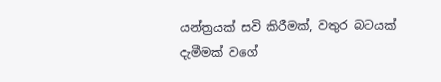යන්ත්‍රයක් සවි කිරීමක්, වතුර බටයක් දැමීමක් වගේ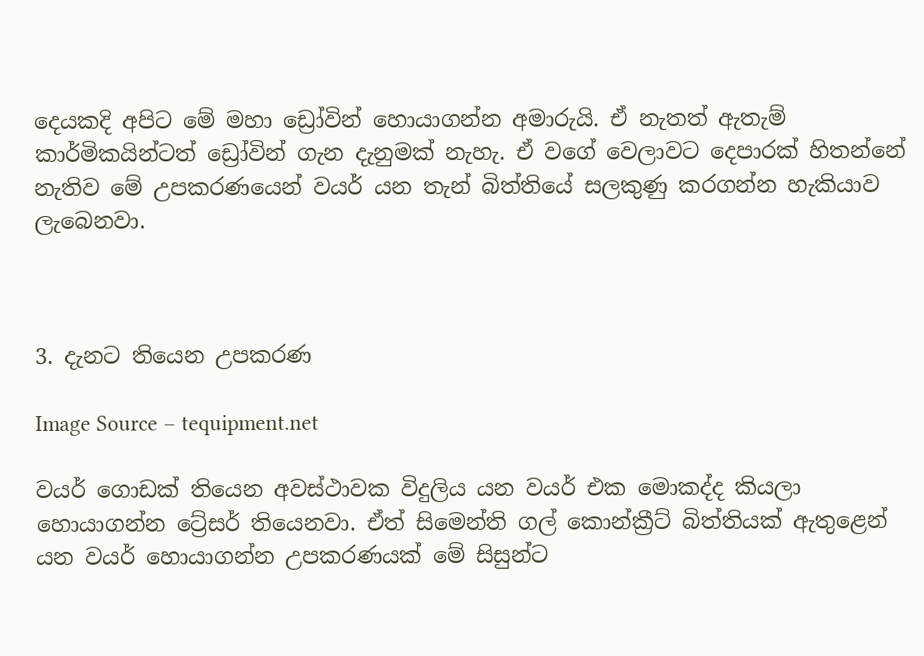දෙයකදි අපිට මේ මහා ඩ්‍රෝවින් හොයාගන්න අමාරුයි. ඒ නැතත් ඇතැම් කාර්මිකයින්ටත් ඩ්‍රෝවින් ගැන දැනුමක් නැහැ. ඒ වගේ වෙලාවට දෙපාරක් හිතන්නේ නැතිව මේ උපකරණයෙන් වයර් යන තැන් බිත්තියේ සලකුණු කරගන්න හැකියාව ලැබෙනවා.



3. දැනට තියෙන උපකරණ

Image Source – tequipment.net

වයර් ගොඩක් තියෙන අවස්ථාවක විදුලිය යන වයර් එක මොකද්ද කියලා හොයාගන්න ට්‍රේසර් තියෙනවා. ඒත් සිමෙන්ති ගල් කොන්ක්‍රීට් බිත්තියක් ඇතුළෙන් යන වයර් හොයාගන්න උපකරණයක් මේ සිසුන්ට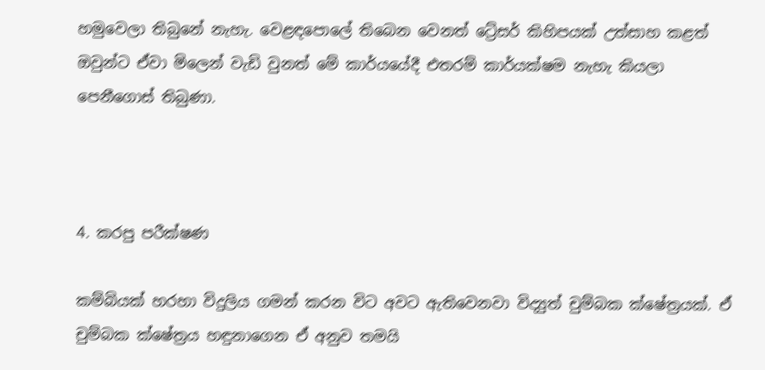හමුවෙලා තිබුනේ නැහැ. වෙළඳපොලේ තිබෙන වෙනත් ට්‍රේසර් කිහිපයක් උත්සාහ කළත් ඔවුන්ට ඒවා මිලෙන් වැඩි වුනත් මේ කාර්යයේදී එතරම් කාර්යක්ෂම නැහැ කියලා පෙනීගොස් තිබුණා.



4. කරපු පරීක්ෂණ

කම්බියක් හරහා විදුලිය ගමන් කරන විට අවට ඇතිවෙනවා විද්‍යුත් චුම්බක ක්ෂේත්‍රයක්. ඒ චුම්බක ක්ෂේත්‍රය හඳුනාගෙන ඒ අනුව තමයි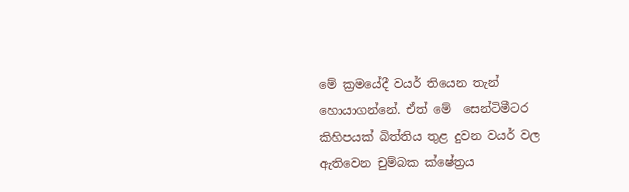මේ ක්‍රමයේදී වයර් තියෙන තැන් හොයාගන්නේ. ඒත් මේ  සෙන්ටිමීටර කිහිපයක් බිත්තිය තුළ දුවන වයර් වල ඇතිවෙන චුම්බක ක්ෂේත්‍රය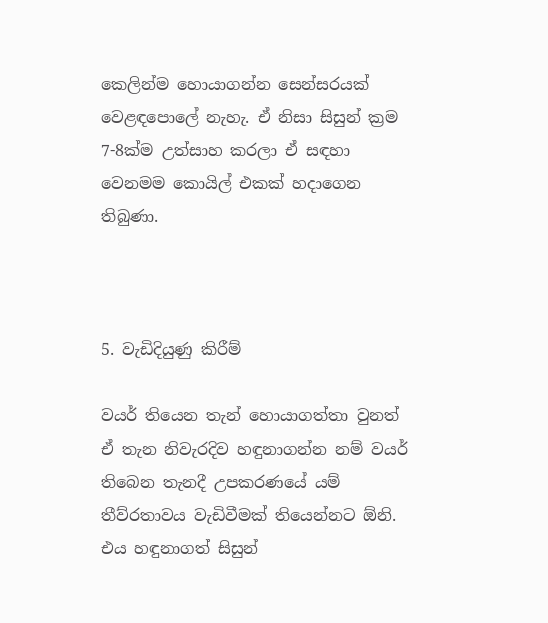කෙලින්ම හොයාගන්න සෙන්සරයක් වෙළඳපොලේ නැහැ. ඒ නිසා සිසුන් ක්‍රම 7-8ක්ම උත්සාහ කරලා ඒ සඳහා වෙනමම කොයිල් එකක් හදාගෙන තිබුණා.



5. වැඩිදියුණු කිරීම්

වයර් තියෙන තැන් හොයාගත්තා වුනත් ඒ තැන නිවැරදිව හඳුනාගන්න නම් වයර් තිබෙන තැනදී උපකරණයේ යම් තීව්රතාවය වැඩිවීමක් තියෙන්නට ඕනි. එය හඳුනාගත් සිසුන්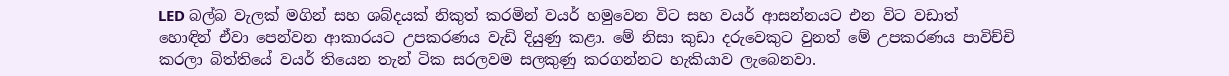LED බල්බ වැලක් මගින් සහ ශබ්දයක් නිකුත් කරමින් වයර් හමුවෙන විට සහ වයර් ආසන්නයට එන විට වඩාත් හොඳින් ඒවා පෙන්වන ආකාරයට උපකරණය වැඩි දියුණු කළා. මේ නිසා කුඩා දරුවෙකුට වුනත් මේ උපකරණය පාවිච්චි කරලා බිත්තියේ වයර් තියෙන තැන් ටික සරලවම සලකුණු කරගන්නට හැකියාව ලැබෙනවා.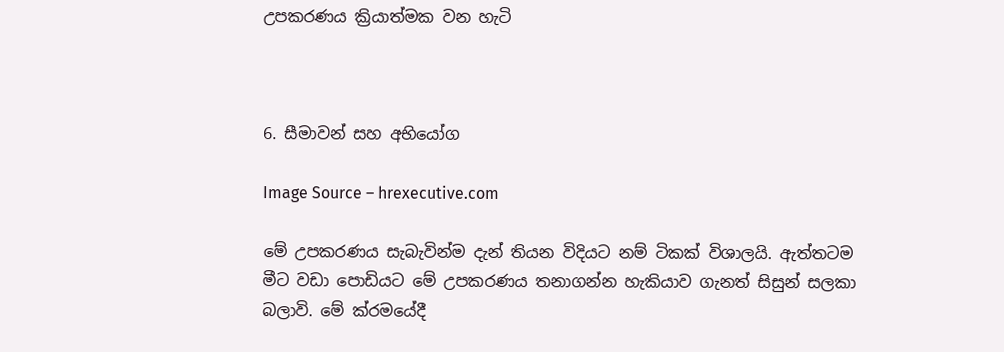උපකරණය ක්‍රියාත්මක වන හැටි



6. සීමාවන් සහ අභියෝග

Image Source – hrexecutive.com

මේ උපකරණය සැබැවින්ම දැන් තියන විදියට නම් ටිකක් විශාලයි. ඇත්තටම මීට වඩා පොඩියට මේ උපකරණය තනාගන්න හැකියාව ගැනත් සිසුන් සලකා බලාවි. මේ ක්රමයේදී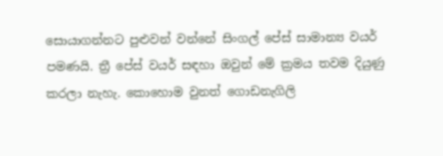සොයාගන්නට පුළුවන් වන්නේ සිංගල් පේස් සාමාන්‍ය වයර් පමණයි. ත්‍රී පේස් වයර් සඳහා ඔවුන් මේ ක්‍රමය තවම දියුණු කරලා නැහැ. කොහොම වුනත් ගොඩනැගිලි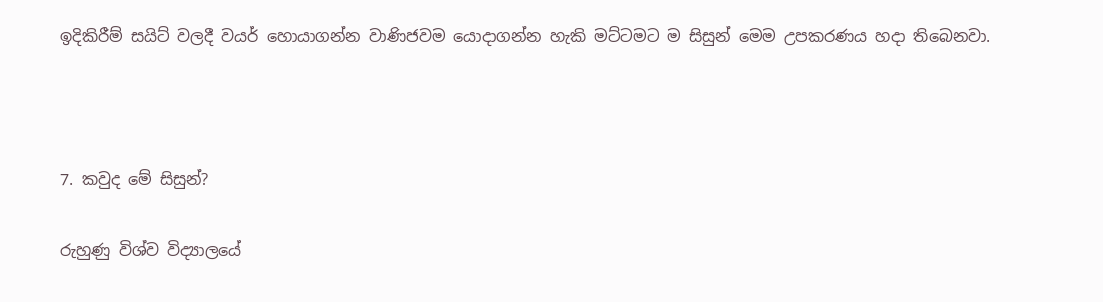ඉදිකිරීම් සයිට් වලදී වයර් හොයාගන්න වාණිජවම යොදාගන්න හැකි මට්ටමට ම සිසුන් මෙම උපකරණය හදා තිබෙනවා.



7. කවුද මේ සිසුන්?

රුහුණු විශ්ව විද්‍යාලයේ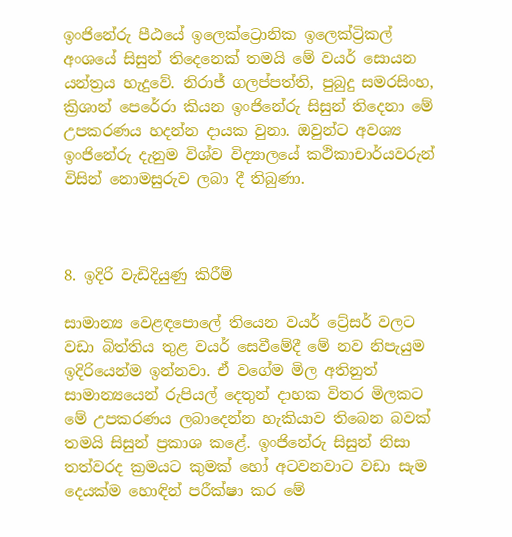ඉංජිනේරු පීඨයේ ඉලෙක්ට්‍රොනික ඉලෙක්ට්‍රිකල් අංශයේ සිසුන් තිදෙනෙක් තමයි මේ වයර් සොයන යන්ත්‍රය හැදුවේ. නිරාජ් ගලප්පත්ති, පුබුදු සමරසිංහ, ක්‍රිශාන් පෙරේරා කියන ඉංජිනේරු සිසුන් තිදෙනා මේ උපකරණය හදන්න දායක වුනා. ඔවුන්ට අවශ්‍ය ඉංජිනේරු දැනුම විශ්ව විද්‍යාලයේ කථිකාචාර්යවරුන් විසින් නොමසුරුව ලබා දී තිබුණා.



8. ඉදිරි වැඩිදියුණු කිරීම්

සාමාන්‍ය වෙළඳපොලේ තියෙන වයර් ට්‍රේසර් වලට වඩා බිත්තිය තුළ වයර් සෙවීමේදී මේ නව නිපැයුම ඉදිරියෙන්ම ඉන්නවා. ඒ වගේම මිල අතිනුත් සාමාන්‍යයෙන් රුපියල් දෙතුන් දාහක විතර මිලකට මේ උපකරණය ලබාදෙන්න හැකියාව තිබෙන බවක් තමයි සිසුන් ප්‍රකාශ කළේ. ඉංජිනේරු සිසුන් නිසා තත්වරද ක්‍රමයට කුමක් හෝ අටවනවාට වඩා සැම දෙයක්ම හොඳින් පරීක්ෂා කර මේ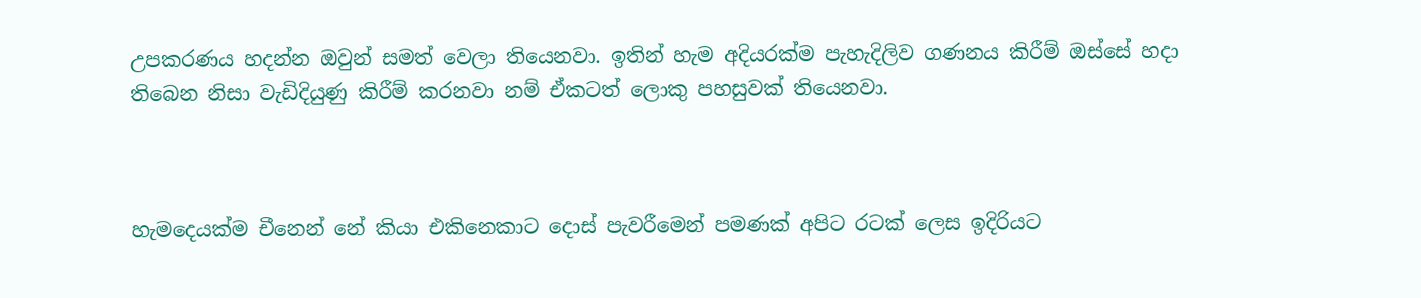උපකරණය හදන්න ඔවුන් සමත් වෙලා තියෙනවා. ඉතින් හැම අදියරක්ම පැහැදිලිව ගණනය කිරීම් ඔස්සේ හදා තිබෙන නිසා වැඩිදියුණු කිරීම් කරනවා නම් ඒකටත් ලොකු පහසුවක් තියෙනවා.



හැමදෙයක්ම චීනෙන් නේ කියා එකිනෙකාට දොස් පැවරීමෙන් පමණක් අපිට රටක් ලෙස ඉදිරියට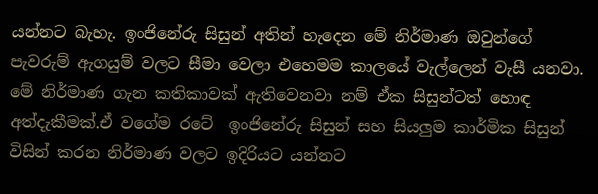යන්නට බැහැ. ඉංජිනේරු සිසුන් අතින් හැදෙන මේ නිර්මාණ ඔවුන්ගේ පැවරුම් ඇගයුම් වලට සීමා වෙලා එහෙමම කාලයේ වැල්ලෙන් වැසී යනවා. මේ නිර්මාණ ගැන කතිකාවක් ඇතිවෙනවා නම් ඒක සිසුන්ටත් හොඳ අත්දැකීමක්.ඒ වගේම රටේ  ඉංජිනේරු සිසුන් සහ සියලුම කාර්මික සිසුන් විසින් කරන නිර්මාණ වලට ඉදිරියට යන්නට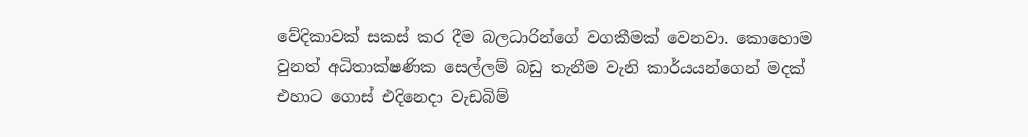වේදිකාවක් සකස් කර දීම බලධාරින්ගේ වගකීමක් වෙනවා. කොහොම වුනත් අධිතාක්ෂණික සෙල්ලම් බඩු තැනීම වැනි කාර්යයන්ගෙන් මදක් එහාට ගොස් එදිනෙදා වැඩබිම්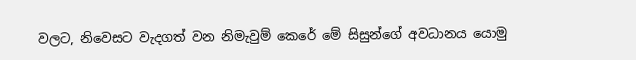වලට, නිවෙසට වැදගත් වන නිමැවුම් කෙරේ මේ සිසුන්ගේ අවධානය යොමු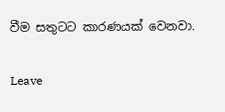වීම සතුටට කාරණයක් වෙනවා.

Leave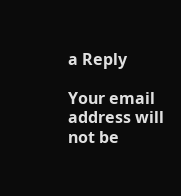a Reply

Your email address will not be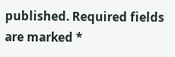published. Required fields are marked *